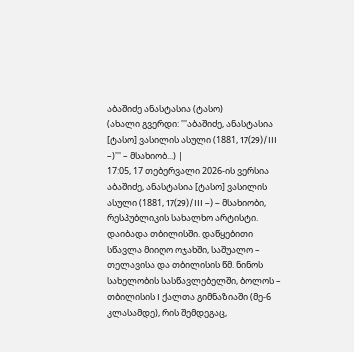აბაშიძე ანასტასია (ტასო)
(ახალი გვერდი: '''აბაშიძე, ანასტასია [ტასო] ვასილის ასული (1881, 17(29)/III –)''' – მსახიობ...) |
17:05, 17 თებერვალი 2026-ის ვერსია
აბაშიძე, ანასტასია [ტასო] ვასილის ასული (1881, 17(29)/III –) – მსახიობი, რესპუბლიკის სახალხო არტისტი. დაიბადა თბილისში. დაწყებითი სწავლა მიიღო ოჯახში, საშუალო – თელავისა და თბილისის წმ. ნინოს სახელობის სასწავლებელში, ბოლოს – თბილისის I ქალთა გიმნაზიაში (მე-6 კლასამდე), რის შემდეგაც,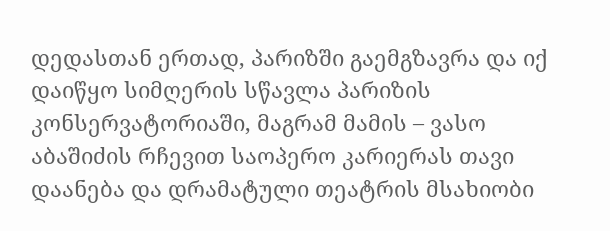დედასთან ერთად, პარიზში გაემგზავრა და იქ დაიწყო სიმღერის სწავლა პარიზის კონსერვატორიაში, მაგრამ მამის – ვასო აბაშიძის რჩევით საოპერო კარიერას თავი დაანება და დრამატული თეატრის მსახიობი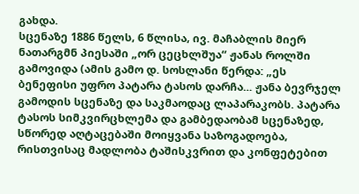გახდა.
სცენაზე 1886 წელს, 6 წლისა, ივ. მაჩაბლის მიერ ნათარგმნ პიესაში „ორ ცეცხლშუა“ ჟანას როლში გამოვიდა (ამის გამო დ. სოსლანი წერდა: „ეს ბენეფისი უფრო პატარა ტასოს დარჩა... ჟანა ბევრჯელ გამოდის სცენაზე და საკმაოდაც ლაპარაკობს. პატარა ტასოს სიმკვირცხლემა და გამბედაობამ სცენაზედ, სწორედ აღტაცებაში მოიყვანა საზოგადოება, რისთვისაც მადლობა ტაშისკვრით და კონფეტებით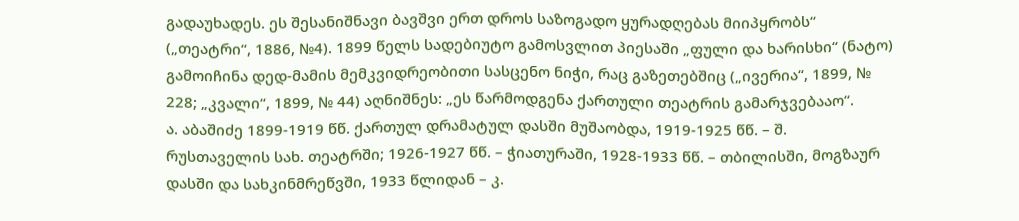გადაუხადეს. ეს შესანიშნავი ბავშვი ერთ დროს საზოგადო ყურადღებას მიიპყრობს“ („თეატრი“, 1886, №4). 1899 წელს სადებიუტო გამოსვლით პიესაში „ფული და ხარისხი“ (ნატო) გამოიჩინა დედ-მამის მემკვიდრეობითი სასცენო ნიჭი, რაც გაზეთებშიც („ივერია“, 1899, № 228; „კვალი“, 1899, № 44) აღნიშნეს: „ეს წარმოდგენა ქართული თეატრის გამარჯვებააო“.
ა. აბაშიძე 1899-1919 წწ. ქართულ დრამატულ დასში მუშაობდა, 1919-1925 წწ. – შ. რუსთაველის სახ. თეატრში; 1926-1927 წწ. – ჭიათურაში, 1928-1933 წწ. – თბილისში, მოგზაურ დასში და სახკინმრეწვში, 1933 წლიდან – კ.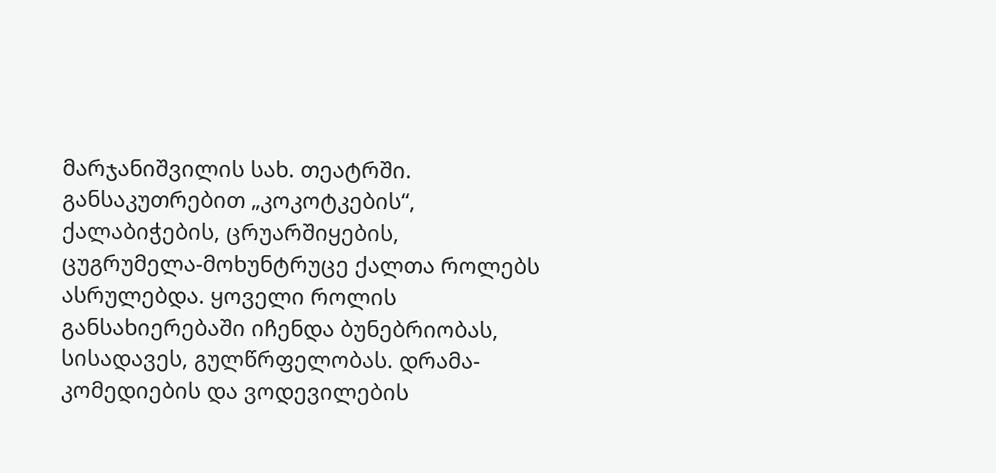მარჯანიშვილის სახ. თეატრში.
განსაკუთრებით „კოკოტკების“, ქალაბიჭების, ცრუარშიყების, ცუგრუმელა-მოხუნტრუცე ქალთა როლებს ასრულებდა. ყოველი როლის განსახიერებაში იჩენდა ბუნებრიობას, სისადავეს, გულწრფელობას. დრამა-კომედიების და ვოდევილების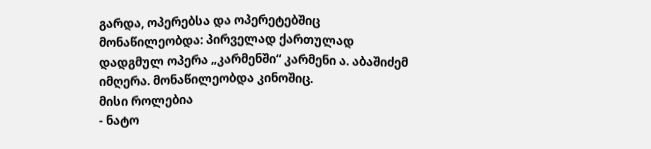გარდა, ოპერებსა და ოპერეტებშიც მონაწილეობდა: პირველად ქართულად დადგმულ ოპერა „კარმენში“ კარმენი ა. აბაშიძემ იმღერა. მონაწილეობდა კინოშიც.
მისი როლებია
- ნატო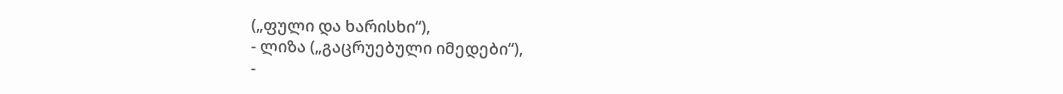(„ფული და ხარისხი“),
- ლიზა („გაცრუებული იმედები“),
-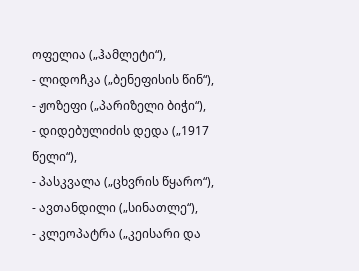ოფელია („ჰამლეტი“),
- ლიდოჩკა („ბენეფისის წინ“),
- ჟოზეფი („პარიზელი ბიჭი“),
- დიდებულიძის დედა („1917 წელი“),
- პასკვალა („ცხვრის წყარო“),
- ავთანდილი („სინათლე“),
- კლეოპატრა („კეისარი და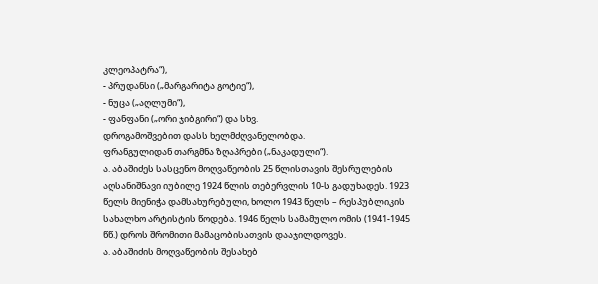კლეოპატრა“),
- პრუდანსი („მარგარიტა გოტიე“),
- ნუცა („აღლუმი“),
- ფანფანი („ორი ჯიბგირი“) და სხვ.
დროგამოშვებით დასს ხელმძღვანელობდა.
ფრანგულიდან თარგმნა ზღაპრები („ნაკადული“).
ა. აბაშიძეს სასცენო მოღვაწეობის 25 წლისთავის შესრულების აღსანიშნავი იუბილე 1924 წლის თებერვლის 10-ს გადუხადეს. 1923 წელს მიენიჭა დამსახურებული, ხოლო 1943 წელს – რესპუბლიკის სახალხო არტისტის წოდება. 1946 წელს სამამულო ომის (1941-1945 წწ.) დროს შრომითი მამაცობისათვის დააჯილდოვეს.
ა. აბაშიძის მოღვაწეობის შესახებ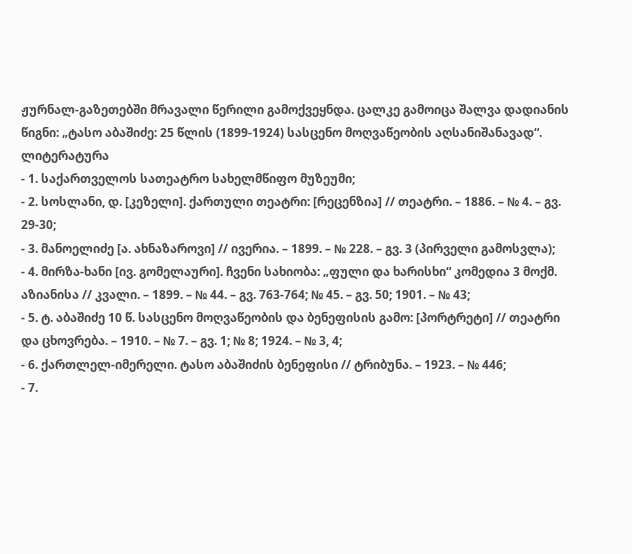ჟურნალ-გაზეთებში მრავალი წერილი გამოქვეყნდა. ცალკე გამოიცა შალვა დადიანის წიგნი: „ტასო აბაშიძე: 25 წლის (1899-1924) სასცენო მოღვაწეობის აღსანიშანავად“.
ლიტერატურა
- 1. საქართველოს სათეატრო სახელმწიფო მუზეუმი;
- 2. სოსლანი, დ. [კეზელი]. ქართული თეატრი: [რეცენზია] // თეატრი. – 1886. – № 4. – გვ. 29-30;
- 3. მანოელიძე [ა. ახნაზაროვი] // ივერია. – 1899. – № 228. – გვ. 3 (პირველი გამოსვლა);
- 4. მირზა-ხანი [ივ. გომელაური]. ჩვენი სახიობა: „ფული და ხარისხი“ კომედია 3 მოქმ. აზიანისა // კვალი. – 1899. – № 44. – გვ. 763-764; № 45. – გვ. 50; 1901. – № 43;
- 5. ტ. აბაშიძე 10 წ. სასცენო მოღვაწეობის და ბენეფისის გამო: [პორტრეტი] // თეატრი და ცხოვრება. – 1910. – № 7. – გვ. 1; № 8; 1924. – № 3, 4;
- 6. ქართლელ-იმერელი. ტასო აბაშიძის ბენეფისი // ტრიბუნა. – 1923. – № 446;
- 7.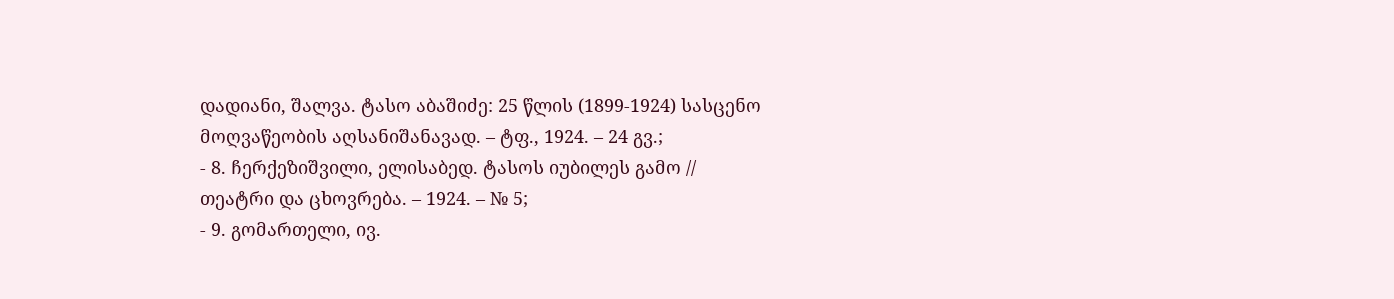დადიანი, შალვა. ტასო აბაშიძე: 25 წლის (1899-1924) სასცენო მოღვაწეობის აღსანიშანავად. – ტფ., 1924. – 24 გვ.;
- 8. ჩერქეზიშვილი, ელისაბედ. ტასოს იუბილეს გამო // თეატრი და ცხოვრება. – 1924. – № 5;
- 9. გომართელი, ივ.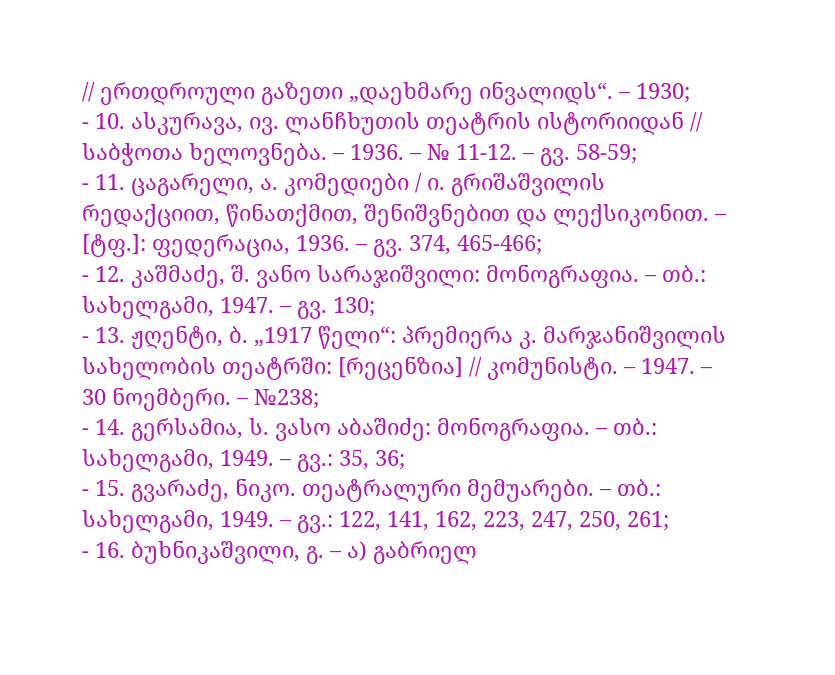// ერთდროული გაზეთი „დაეხმარე ინვალიდს“. – 1930;
- 10. ასკურავა, ივ. ლანჩხუთის თეატრის ისტორიიდან // საბჭოთა ხელოვნება. – 1936. – № 11-12. – გვ. 58-59;
- 11. ცაგარელი, ა. კომედიები / ი. გრიშაშვილის რედაქციით, წინათქმით, შენიშვნებით და ლექსიკონით. – [ტფ.]: ფედერაცია, 1936. – გვ. 374, 465-466;
- 12. კაშმაძე, შ. ვანო სარაჯიშვილი: მონოგრაფია. – თბ.: სახელგამი, 1947. – გვ. 130;
- 13. ჟღენტი, ბ. „1917 წელი“: პრემიერა კ. მარჯანიშვილის სახელობის თეატრში: [რეცენზია] // კომუნისტი. – 1947. – 30 ნოემბერი. – №238;
- 14. გერსამია, ს. ვასო აბაშიძე: მონოგრაფია. – თბ.: სახელგამი, 1949. – გვ.: 35, 36;
- 15. გვარაძე, ნიკო. თეატრალური მემუარები. – თბ.: სახელგამი, 1949. – გვ.: 122, 141, 162, 223, 247, 250, 261;
- 16. ბუხნიკაშვილი, გ. – ა) გაბრიელ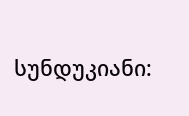სუნდუკიანი: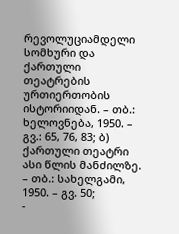რევოლუციამდელი სომხური და ქართული თეატრების ურთიერთობის ისტორიიდან. – თბ.: ხელოვნება, 1950. – გვ.: 65, 76, 83; ბ) ქართული თეატრი ასი წლის მანძილზე. – თბ.: სახელგამი, 1950. – გვ. 50;
-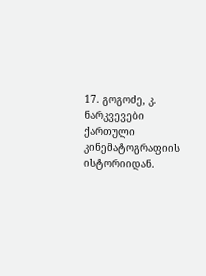17. გოგოძე, კ. ნარკვევები ქართული კინემატოგრაფიის ისტორიიდან.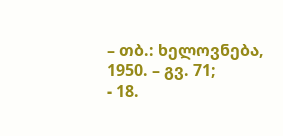– თბ.: ხელოვნება, 1950. – გვ. 71;
- 18.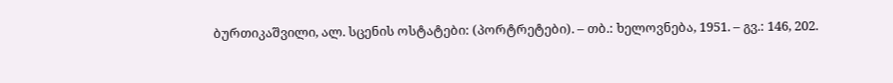ბურთიკაშვილი, ალ. სცენის ოსტატები: (პორტრეტები). – თბ.: ხელოვნება, 1951. – გვ.: 146, 202.